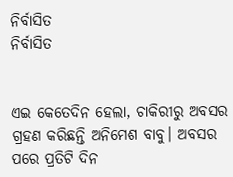ନିର୍ବାସିତ
ନିର୍ବାସିତ


ଏଇ କେତେଦିନ ହେଲା, ଚାକିରୀରୁ ଅବସର ଗ୍ରହଣ କରିଛନ୍ତି ଅନିମେଶ ବାବୁ। ଅବସର ପରେ ପ୍ରତିଟି ଦିନ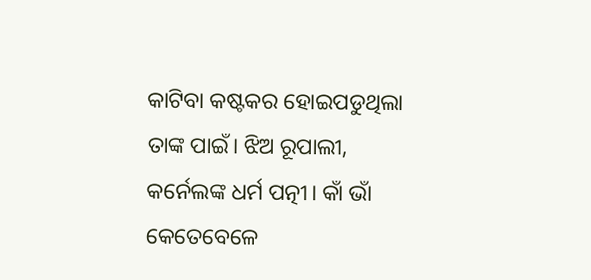କାଟିବା କଷ୍ଟକର ହୋଇପଡୁଥିଲା ତାଙ୍କ ପାଇଁ। ଝିଅ ରୂପାଲୀ, କର୍ନେଲଙ୍କ ଧର୍ମ ପତ୍ନୀ। କାଁ ଭାଁ କେତେବେଳେ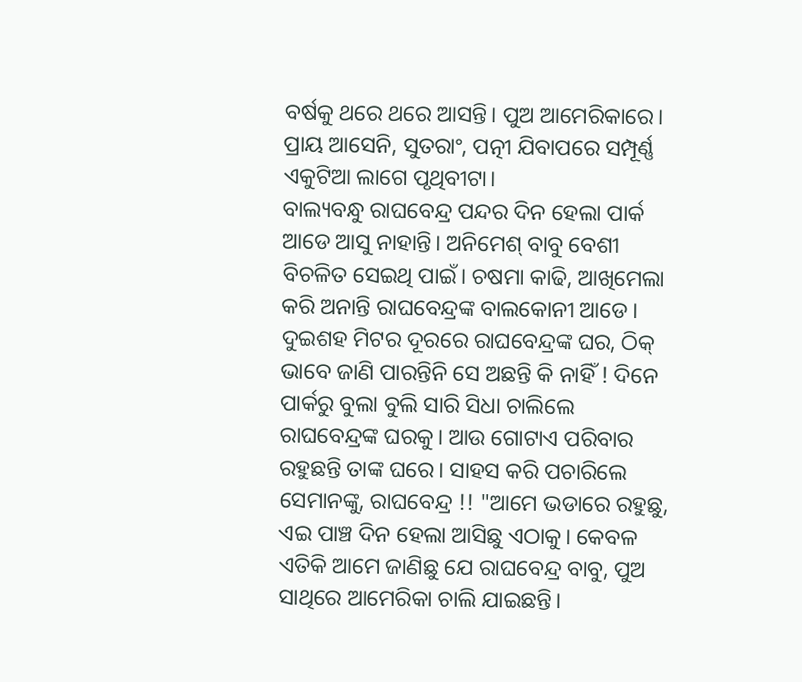ବର୍ଷକୁ ଥରେ ଥରେ ଆସନ୍ତି। ପୁଅ ଆମେରିକାରେ। ପ୍ରାୟ ଆସେନି, ସୁତରାଂ, ପତ୍ନୀ ଯିବାପରେ ସମ୍ପୂର୍ଣ୍ଣ ଏକୁଟିଆ ଲାଗେ ପୃଥିବୀଟା।
ବାଲ୍ୟବନ୍ଧୁ ରାଘବେନ୍ଦ୍ର ପନ୍ଦର ଦିନ ହେଲା ପାର୍କ ଆଡେ ଆସୁ ନାହାନ୍ତି। ଅନିମେଶ୍ ବାବୁ ବେଶୀ ବିଚଳିତ ସେଇଥି ପାଇଁ। ଚଷମା କାଢି, ଆଖିମେଲା କରି ଅନାନ୍ତି ରାଘବେନ୍ଦ୍ରଙ୍କ ବାଲକୋନୀ ଆଡେ। ଦୁଇଶହ ମିଟର ଦୂରରେ ରାଘବେନ୍ଦ୍ରଙ୍କ ଘର, ଠିକ୍ ଭାବେ ଜାଣି ପାରନ୍ତିନି ସେ ଅଛନ୍ତି କି ନାହିଁ ! ଦିନେ ପାର୍କରୁ ବୁଲା ବୁଲି ସାରି ସିଧା ଚାଲିଲେ ରାଘବେନ୍ଦ୍ରଙ୍କ ଘରକୁ। ଆଉ ଗୋଟାଏ ପରିବାର ରହୁଛନ୍ତି ତାଙ୍କ ଘରେ। ସାହସ କରି ପଚାରିଲେ ସେମାନଙ୍କୁ, ରାଘବେନ୍ଦ୍ର !! "ଆମେ ଭଡାରେ ରହୁଛୁ, ଏଇ ପାଞ୍ଚ ଦିନ ହେଲା ଆସିଛୁ ଏଠାକୁ। କେବଳ ଏତିକି ଆମେ ଜାଣିଛୁ ଯେ ରାଘବେନ୍ଦ୍ର ବାବୁ, ପୁଅ ସାଥିରେ ଆମେରିକା ଚାଲି ଯାଇଛନ୍ତି।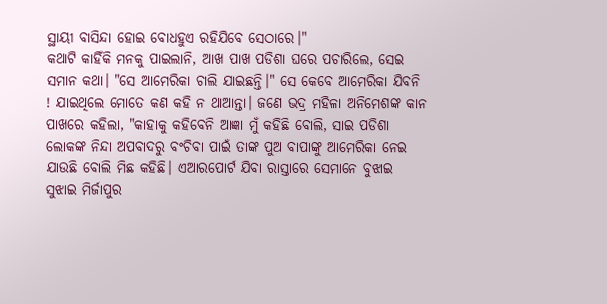ସ୍ଥାୟୀ ବାସିନ୍ଦା ହୋଇ ବୋଧହୁଏ ରହିଯିବେ ସେଠାରେ।"
କଥାଟି କାହିଁକି ମନକୁ ପାଇଲାନି, ଆଖ ପାଖ ପଡିଶା ଘରେ ପଚାରିଲେ, ସେଇ ସମାନ କଥା। "ସେ ଆମେରିକା ଚାଲି ଯାଇଛନ୍ତି।" ସେ କେବେ ଆମେରିକା ଯିବନି ! ଯାଇଥିଲେ ମୋତେ କଣ କହି ନ ଥାଆନ୍ତା। ଜଣେ ଭଦ୍ର ମହିଳା ଅନିମେଶଙ୍କ କାନ ପାଖରେ କହିଲା, "କାହାକୁ କହିବେନି ଆଜ୍ଞା ମୁଁ କହିଛି ବୋଲି, ସାଇ ପଡିଶା ଲୋକଙ୍କ ନିନ୍ଦା ଅପବାଦରୁ ବଂଚିବା ପାଇଁ ତାଙ୍କ ପୁଅ ବାପାଙ୍କୁ ଆମେରିକା ନେଇ ଯାଉଛି ବୋଲି ମିଛ କହିଛି। ଏଆରପୋର୍ଟ ଯିବା ରାସ୍ତାରେ ସେମାନେ ବୁଝାଇ ସୁଝାଇ ମିର୍ଜାପୁର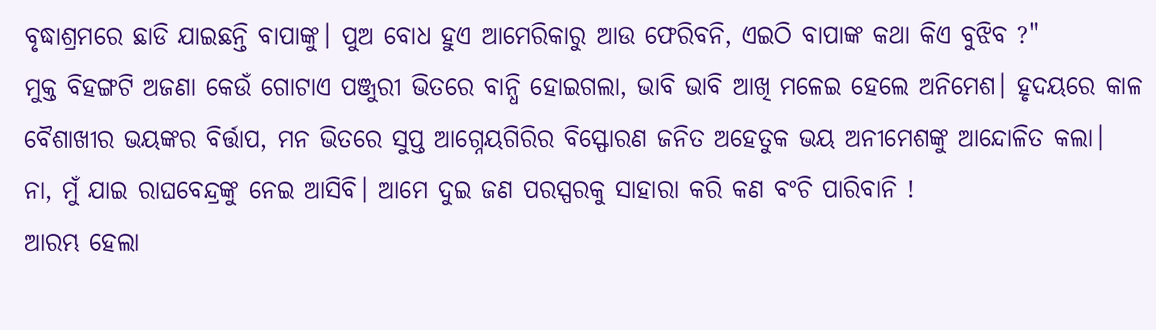ବୃଦ୍ଧାଶ୍ରମରେ ଛାଡି ଯାଇଛନ୍ତି ବାପାଙ୍କୁ। ପୁଅ ବୋଧ ହୁଏ ଆମେରିକାରୁ ଆଉ ଫେରିବନି, ଏଇଠି ବାପାଙ୍କ କଥା କିଏ ବୁଝିବ ?"
ମୁକ୍ତ ବିହଙ୍ଗଟି ଅଜଣା କେଉଁ ଗୋଟାଏ ପଞ୍ଜୁରୀ ଭିତରେ ବାନ୍ଧି ହୋଇଗଲା, ଭାବି ଭାବି ଆଖି ମଳେଇ ହେଲେ ଅନିମେଶ। ହୃଦୟରେ କାଳ ବୈଶାଖୀର ଭୟଙ୍କର ବିର୍ତ୍ତାପ, ମନ ଭିତରେ ସୁପ୍ତ ଆଗ୍ନେୟଗିରିର ବିସ୍ଫୋରଣ ଜନିତ ଅହେତୁକ ଭୟ ଅନୀମେଶଙ୍କୁ ଆନ୍ଦୋଳିତ କଲା।
ନା, ମୁଁ ଯାଇ ରାଘବେନ୍ଦ୍ରଙ୍କୁ ନେଇ ଆସିବି। ଆମେ ଦୁଇ ଜଣ ପରସ୍ପରକୁ ସାହାରା କରି କଣ ବଂଚି ପାରିବାନି !
ଆରମ୍ଭ ହେଲା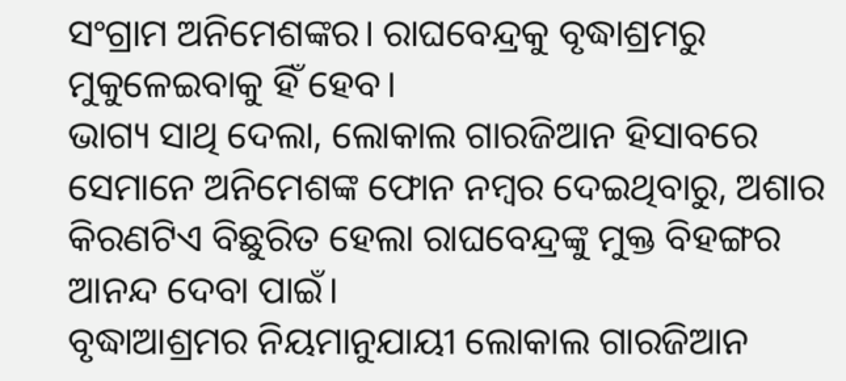ସଂଗ୍ରାମ ଅନିମେଶଙ୍କର। ରାଘବେନ୍ଦ୍ରକୁ ବୃଦ୍ଧାଶ୍ରମରୁ ମୁକୁଳେଇବାକୁ ହିଁ ହେବ।
ଭାଗ୍ୟ ସାଥି ଦେଲା, ଲୋକାଲ ଗାରଜିଆନ ହିସାବରେ ସେମାନେ ଅନିମେଶଙ୍କ ଫୋନ ନମ୍ବର ଦେଇଥିବାରୁ, ଅଶାର କିରଣଟିଏ ବିଛୁରିତ ହେଲା ରାଘବେନ୍ଦ୍ରଙ୍କୁ ମୁକ୍ତ ବିହଙ୍ଗର ଆନନ୍ଦ ଦେବା ପାଇଁ।
ବୃଦ୍ଧାଆଶ୍ରମର ନିୟମାନୁଯାୟୀ ଲୋକାଲ ଗାରଜିଆନ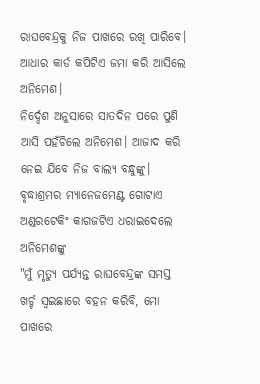ରାଘବେନ୍ଦ୍ରକୁ ନିଜ ପାଖରେ ରଖି ପାରିବେ। ଆଧାର କାର୍ଡ କପିଟିଏ ଜମା କରି ଆସିଲେ ଅନିମେଶ।
ନିର୍ଦ୍ଦେଶ ଅନୁସାରେ ସାତଦିନ ପରେ ପୁଣି ଆସି ପହଁଚିଲେ ଅନିମେଶ। ଆଜାଦ କରି ନେଇ ଯିବେ ନିଜ ବାଲ୍ୟ ବନ୍ଧୁଙ୍କୁ। ବୃଦ୍ଧାଶ୍ରମର ମ୍ୟାନେଜମେଣ୍ଟ ଗୋଟାଏ ଅଣ୍ଡରଟେକିଂ କାଗଜଟିଏ ଧରାଇଦେଲେ ଅନିମେଶଙ୍କୁ
"ମୁଁ ମୃତ୍ୟୁ ପର୍ଯ୍ୟନ୍ତ ରାଘବେନ୍ଦ୍ରଙ୍କ ସମସ୍ତ ଖର୍ଚ୍ଚ ସ୍ବଇଛାରେ ବହନ କରିବି, ମୋ ପାଖରେ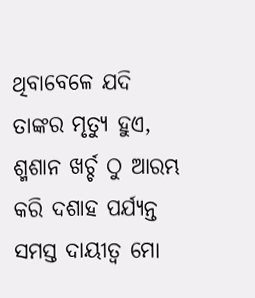ଥିବାବେଳେ ଯଦି ତାଙ୍କର ମୃତ୍ୟୁ ହୁଏ, ଶ୍ମଶାନ ଖର୍ଚ୍ଚ ଠୁ ଆରମ୍ଭ କରି ଦଶାହ ପର୍ଯ୍ୟନ୍ତ ସମସ୍ତ ଦାୟୀତ୍ୱ ମୋ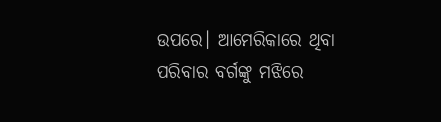ଉପରେ। ଆମେରିକାରେ ଥିବା ପରିବାର ବର୍ଗଙ୍କୁ ମଝିରେ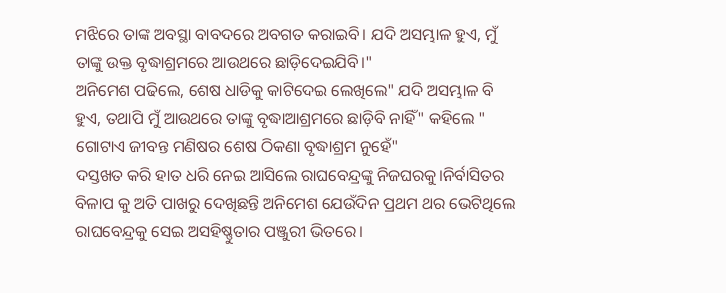ମଝିରେ ତାଙ୍କ ଅବସ୍ଥା ବାବଦରେ ଅବଗତ କରାଇବି। ଯଦି ଅସମ୍ଭାଳ ହୁଏ, ମୁଁ ତାଙ୍କୁ ଉକ୍ତ ବୃଦ୍ଧାଶ୍ରମରେ ଆଉଥରେ ଛାଡ଼ିଦେଇଯିବି।"
ଅନିମେଶ ପଢିଲେ, ଶେଷ ଧାଡିକୁ କାଟିଦେଇ ଲେଖିଲେ" ଯଦି ଅସମ୍ଭାଳ ବି ହୁଏ, ତଥାପି ମୁଁ ଆଉଥରେ ତାଙ୍କୁ ବୃଦ୍ଧାଆଶ୍ରମରେ ଛାଡ଼ିବି ନାହିଁ" କହିଲେ " ଗୋଟାଏ ଜୀବନ୍ତ ମଣିଷର ଶେଷ ଠିକଣା ବୃଦ୍ଧାଶ୍ରମ ନୁହେଁ"
ଦସ୍ତଖତ କରି ହାତ ଧରି ନେଇ ଆସିଲେ ରାଘବେନ୍ଦ୍ରଙ୍କୁ ନିଜଘରକୁ।ନିର୍ବାସିତର ବିଳାପ କୁ ଅତି ପାଖରୁ ଦେଖିଛନ୍ତି ଅନିମେଶ ଯେଉଁଦିନ ପ୍ରଥମ ଥର ଭେଟିଥିଲେ ରାଘବେନ୍ଦ୍ରକୁ ସେଇ ଅସହିଷ୍ଣୁତାର ପଞ୍ଜୁରୀ ଭିତରେ।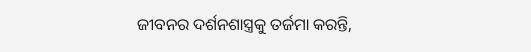ଜୀବନର ଦର୍ଶନଶାସ୍ତ୍ରକୁ ତର୍ଜମା କରନ୍ତି,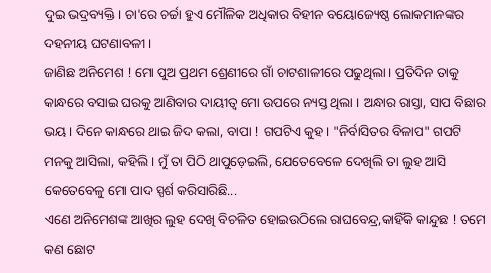ଦୁଇ ଭଦ୍ରବ୍ୟକ୍ତି। ଚା'ରେ ଚର୍ଚ୍ଚା ହୁଏ ମୌଳିକ ଅଧିକାର ବିହୀନ ବୟୋଜ୍ୟେଷ୍ଠ ଲୋକମାନଙ୍କର ଦହନୀୟ ଘଟଣାବଳୀ।
ଜାଣିଛ ଅନିମେଶ ! ମୋ ପୁଅ ପ୍ରଥମ ଶ୍ରେଣୀରେ ଗାଁ ଚାଟଶାଳୀରେ ପଢୁଥିଲା। ପ୍ରତିଦିନ ତାକୁ କାନ୍ଧରେ ବସାଇ ଘରକୁ ଆଣିବାର ଦାୟୀତ୍ୱ ମୋ ଉପରେ ନ୍ୟସ୍ତ ଥିଲା । ଅନ୍ଧାର ରାସ୍ତା, ସାପ ବିଛାର ଭୟ। ଦିନେ କାନ୍ଧରେ ଥାଇ ଜିଦ କଲା, ବାପା ! ଗପଟିଏ କୁହ। "ନିର୍ବାସିତର ବିଳାପ" ଗପଟି ମନକୁ ଆସିଲା, କହିଲି। ମୁଁ ତା ପିଠି ଥାପୁଡ଼େଇଲି, ଯେତେବେଳେ ଦେଖିଲି ତା ଲୁହ ଆସି କେତେବେଳୁ ମୋ ପାଦ ସ୍ପର୍ଶ କରିସାରିଛି...
ଏଣେ ଅନିମେଶଙ୍କ ଆଖିର ଲୁହ ଦେଖି ବିଚଳିତ ହୋଇଉଠିଲେ ରାଘବେନ୍ଦ୍ର,କାହିଁକି କାନ୍ଦୁଛ ! ତମେ କଣ ଛୋଟ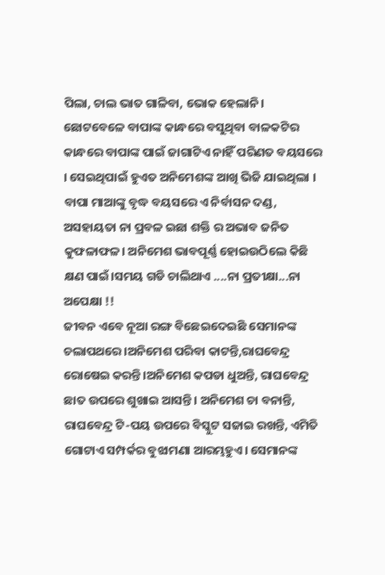ପିଲା, ଚାଲ ଭାତ ଗାଳିବା, ଭୋକ ହେଲାନି। ଛୋଟବେଳେ ବାପାଙ୍କ କାନ୍ଧରେ ବସୁଥିବା ବାଳକଟିର କାନ୍ଧରେ ବାପାଙ୍କ ପାଇଁ ଜାଗାଟିଏ ନାହିଁ ପରିଣତ ବୟସରେ । ସେଇଥିପାଇଁ ହୁଏତ ଅନିମେଶଙ୍କ ଆଖି ଭିଜି ଯାଇଥିଲା । ବାପା ମାଆଙ୍କୁ ବୃଦ୍ଧ ବୟସରେ ଏ ନିର୍ବାସନ ଦଣ୍ଡ, ଅସହାୟତା ନା ପ୍ରବଳ ଇଛା ଶକ୍ତି ର ଅଭାବ ଜନିତ କୁଫଳାଫଳ। ଅନିମେଶ ଭାବପୂର୍ଣ୍ଣ ହୋଇଉଠିଲେ କିଛି କ୍ଷଣ ପାଇଁ।ସମୟ ଗଡି ଚାଲିଥାଏ ....ନା ପ୍ରତୀକ୍ଷା...ନା ଅପେକ୍ଷା !!
ଜୀବନ ଏବେ ନୂଆ ରଙ୍ଗ ବିଛେଇଦେଇଛି ସେମାନଙ୍କ ଚଲାପଥରେ।ଅନିମେଶ ପରିବା କାଟନ୍ତି,ରାଘବେନ୍ଦ୍ର ରୋଷେଇ କରନ୍ତି।ଅନିମେଶ କପଡା ଧୁଅନ୍ତି, ରାଘବେନ୍ଦ୍ର ଛାତ ଉପରେ ଶୁଖାଇ ଆସନ୍ତି। ଅନିମେଶ ଚା ବନାନ୍ତି, ରାଘବେନ୍ଦ୍ର ଟି-ପୟ ଉପରେ ବିସ୍କୁଟ ସଜାଇ ରଖନ୍ତି, ଏମିତି ଗୋଟାଏ ସମ୍ପର୍କର ବୁଝାମଣା ଆରମ୍ଭହୁଏ। ସେମାନଙ୍କ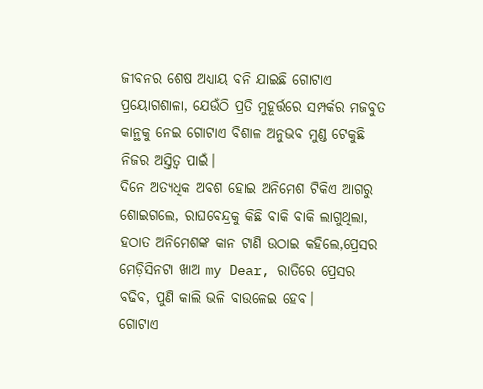ଜୀବନର ଶେଷ ଅଧ୍ୟାୟ ବନି ଯାଇଛି ଗୋଟାଏ ପ୍ରୟୋଗଶାଳା, ଯେଉଁଠି ପ୍ରତି ମୁହୂର୍ତ୍ତରେ ସମ୍ପର୍କର ମଜବୁତ କାନ୍ଥକୁ ନେଇ ଗୋଟାଏ ବିଶାଳ ଅନୁଭବ ମୁଣ୍ଡ ଟେକୁଛି ନିଜର ଅସ୍ତିତ୍ବ ପାଇଁ।
ଦିନେ ଅତ୍ୟଧିକ ଅବଶ ହୋଇ ଅନିମେଶ ଟିକିଏ ଆଗରୁ ଶୋଇଗଲେ, ରାଘବେନ୍ଦ୍ରକୁ କିଛି ବାକି ବାକି ଲାଗୁଥିଲା, ହଠାତ ଅନିମେଶଙ୍କ କାନ ଟାଣି ଉଠାଇ କହିଲେ,ପ୍ରେସର ମେଡ଼ିସିନଟା ଖାଅ my Dear, ରାତିରେ ପ୍ରେସର ବଢିବ, ପୁଣି କାଲି ଭଳି ବାଉଳେଇ ହେବ।
ଗୋଟାଏ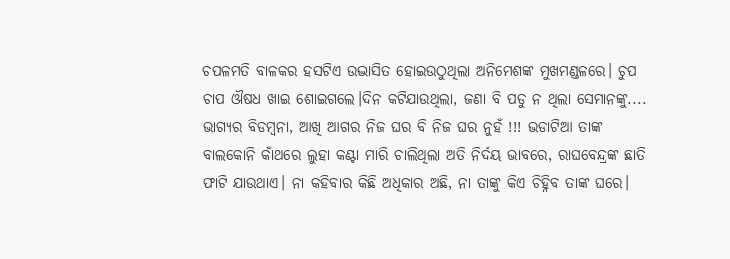ଚପଳମତି ବାଳକର ହସଟିଏ ଉଦ୍ଭାସିତ ହୋଇଉଠୁଥିଲା ଅନିମେଶଙ୍କ ମୁଖମଣ୍ଡଳରେ। ଚୁପ ଚାପ ଔଷଧ ଖାଇ ଶୋଇଗଲେ।ଦିନ କଟିଯାଉଥିଲା, ଜଣା ବି ପଡୁ ନ ଥିଲା ସେମାନଙ୍କୁ....
ଭାଗ୍ୟର ବିଡମ୍ବନା, ଆଖି ଆଗର ନିଜ ଘର ବି ନିଜ ଘର ନୁହଁ !!! ଭଡାଟିଆ ତାଙ୍କ ବାଲକୋନି କାଁଥରେ ଲୁହା କଣ୍ଟା ମାରି ଚାଲିଥିଲା ଅତି ନିର୍ଦୟ ଭାବରେ, ରାଘବେନ୍ଦ୍ରଙ୍କ ଛାତି ଫାଟି ଯାଉଥାଏ। ନା କହିବାର କିଛି ଅଧିକାର ଅଛି, ନା ତାଙ୍କୁ କିଏ ଚିହ୍ନିବ ତାଙ୍କ ଘରେ।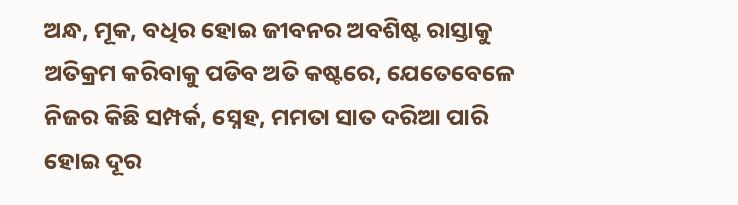ଅନ୍ଧ, ମୂକ, ବଧିର ହୋଇ ଜୀବନର ଅବଶିଷ୍ଟ ରାସ୍ତାକୁ ଅତିକ୍ରମ କରିବାକୁ ପଡିବ ଅତି କଷ୍ଟରେ, ଯେତେବେଳେ ନିଜର କିଛି ସମ୍ପର୍କ, ସ୍ନେହ, ମମତା ସାତ ଦରିଆ ପାରି ହୋଇ ଦୂର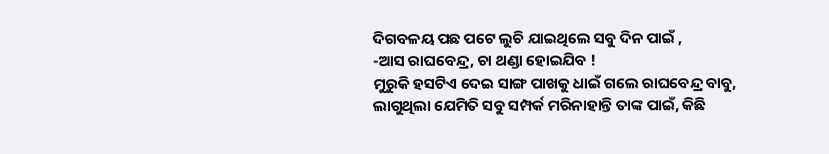ଦିଗବଳୟ ପଛ ପଟେ ଲୁଚି ଯାଇଥିଲେ ସବୁ ଦିନ ପାଇଁ ,
-ଆସ ରାଘବେନ୍ଦ୍ର, ଚା ଥଣ୍ଡା ହୋଇଯିବ !
ମୁରୁକି ହସଟିଏ ଦେଇ ସାଙ୍ଗ ପାଖକୁ ଧାଇଁ ଗଲେ ରାଘବେନ୍ଦ୍ର ବାବୁ, ଲାଗୁଥିଲା ଯେମିତି ସବୁ ସମ୍ପର୍କ ମରିନାହାନ୍ତି ତାଙ୍କ ପାଇଁ, କିଛି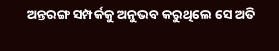ଅନ୍ତରଙ୍ଗ ସମ୍ପର୍କକୁ ଅନୁଭବ କରୁଥିଲେ ସେ ଅତି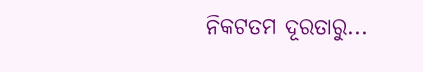ନିକଟତମ ଦୂରତାରୁ...